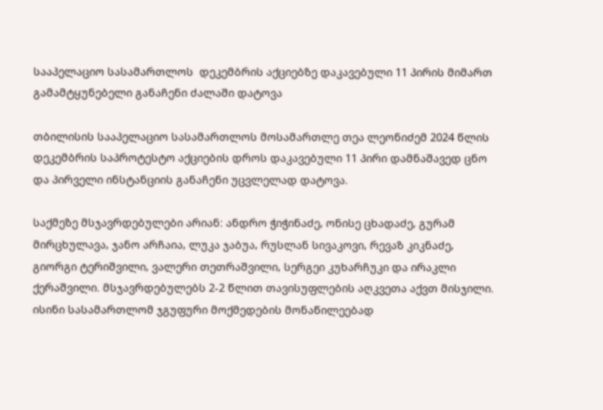სააპელაციო სასამართლოს  დეკემბრის აქციებზე დაკავებული 11 პირის მიმართ გამამტყუნებელი განაჩენი ძალაში დატოვა

თბილისის სააპელაციო სასამართლოს მოსამართლე თეა ლეონიძემ 2024 წლის დეკემბრის საპროტესტო აქციების დროს დაკავებული 11 პირი დამნაშავედ ცნო და პირველი ინსტანციის განაჩენი უცვლელად დატოვა.

საქმეზე მსჯავრდებულები არიან: ანდრო ჭიჭინაძე, ონისე ცხადაძე, გურამ მირცხულავა, ჯანო არჩაია, ლუკა ჯაბუა, რუსლან სივაკოვი, რევაზ კიკნაძე, გიორგი ტერიშვილი, ვალერი თეთრაშვილი, სერგეი კუხარჩუკი და ირაკლი ქერაშვილი. მსჯავრდებულებს 2-2 წლით თავისუფლების აღკვეთა აქვთ მისჯილი. ისინი სასამართლომ ჯგუფური მოქმედების მონაწილეებად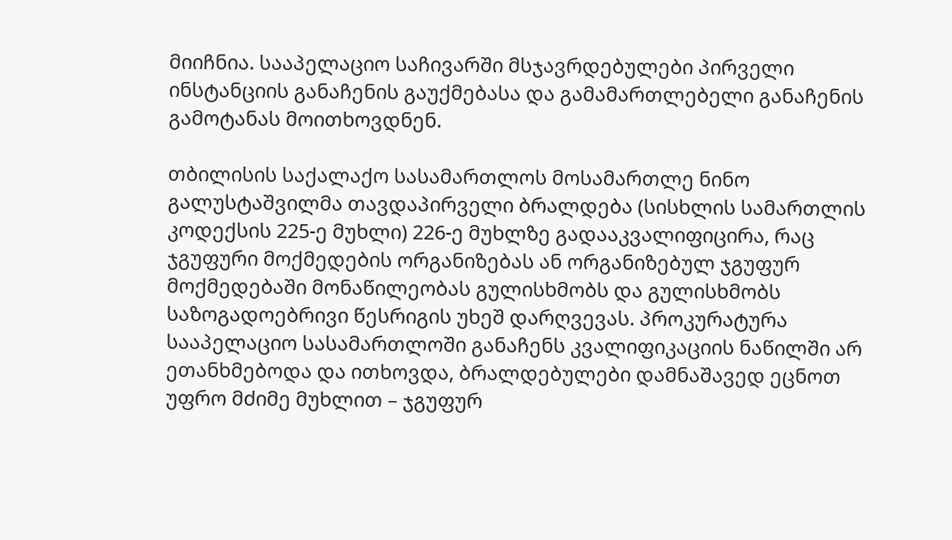მიიჩნია. სააპელაციო საჩივარში მსჯავრდებულები პირველი ინსტანციის განაჩენის გაუქმებასა და გამამართლებელი განაჩენის გამოტანას მოითხოვდნენ.

თბილისის საქალაქო სასამართლოს მოსამართლე ნინო გალუსტაშვილმა თავდაპირველი ბრალდება (სისხლის სამართლის კოდექსის 225-ე მუხლი) 226-ე მუხლზე გადააკვალიფიცირა, რაც ჯგუფური მოქმედების ორგანიზებას ან ორგანიზებულ ჯგუფურ მოქმედებაში მონაწილეობას გულისხმობს და გულისხმობს საზოგადოებრივი წესრიგის უხეშ დარღვევას. პროკურატურა სააპელაციო სასამართლოში განაჩენს კვალიფიკაციის ნაწილში არ ეთანხმებოდა და ითხოვდა, ბრალდებულები დამნაშავედ ეცნოთ უფრო მძიმე მუხლით – ჯგუფურ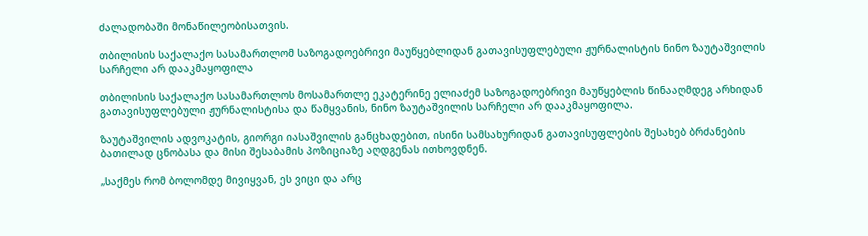ძალადობაში მონაწილეობისათვის.

თბილისის საქალაქო სასამართლომ საზოგადოებრივი მაუწყებლიდან გათავისუფლებული ჟურნალისტის ნინო ზაუტაშვილის სარჩელი არ დააკმაყოფილა

თბილისის საქალაქო სასამართლოს მოსამართლე ეკატერინე ელიაძემ საზოგადოებრივი მაუწყებლის წინააღმდეგ არხიდან გათავისუფლებული ჟურნალისტისა და წამყვანის, ნინო ზაუტაშვილის სარჩელი არ დააკმაყოფილა.

ზაუტაშვილის ადვოკატის, გიორგი იასაშვილის განცხადებით, ისინი სამსახურიდან გათავისუფლების შესახებ ბრძანების ბათილად ცნობასა და მისი შესაბამის პოზიციაზე აღდგენას ითხოვდნენ.

„საქმეს რომ ბოლომდე მივიყვან, ეს ვიცი და არც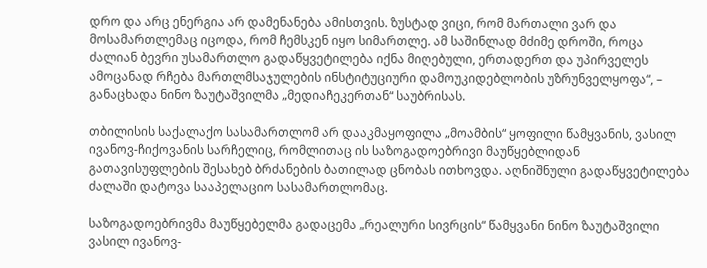დრო და არც ენერგია არ დამენანება ამისთვის. ზუსტად ვიცი, რომ მართალი ვარ და მოსამართლემაც იცოდა, რომ ჩემსკენ იყო სიმართლე. ამ საშინლად მძიმე დროში, როცა ძალიან ბევრი უსამართლო გადაწყვეტილება იქნა მიღებული, ერთადერთ და უპირველეს ამოცანად რჩება მართლმსაჯულების ინსტიტუციური დამოუკიდებლობის უზრუნველყოფა“, – განაცხადა ნინო ზაუტაშვილმა „მედიაჩეკერთან“ საუბრისას.

თბილისის საქალაქო სასამართლომ არ დააკმაყოფილა „მოამბის“ ყოფილი წამყვანის, ვასილ ივანოვ-ჩიქოვანის სარჩელიც, რომლითაც ის საზოგადოებრივი მაუწყებლიდან გათავისუფლების შესახებ ბრძანების ბათილად ცნობას ითხოვდა. აღნიშნული გადაწყვეტილება ძალაში დატოვა სააპელაციო სასამართლომაც.

საზოგადოებრივმა მაუწყებელმა გადაცემა „რეალური სივრცის“ წამყვანი ნინო ზაუტაშვილი ვასილ ივანოვ-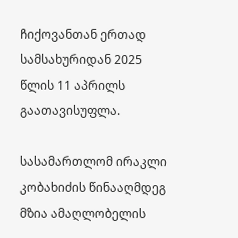ჩიქოვანთან ერთად სამსახურიდან 2025 წლის 11 აპრილს გაათავისუფლა.

სასამართლომ ირაკლი კობახიძის წინააღმდეგ მზია ამაღლობელის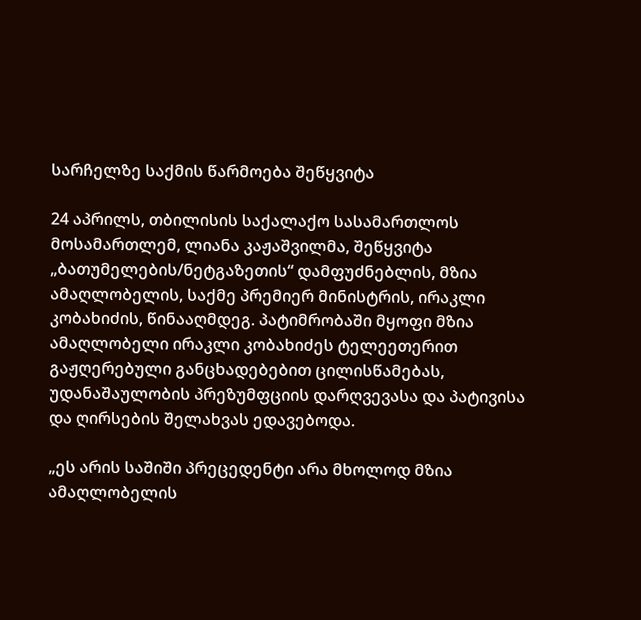სარჩელზე საქმის წარმოება შეწყვიტა

24 აპრილს, თბილისის საქალაქო სასამართლოს მოსამართლემ, ლიანა კაჟაშვილმა, შეწყვიტა „ბათუმელების/ნეტგაზეთის“ დამფუძნებლის, მზია ამაღლობელის, საქმე პრემიერ მინისტრის, ირაკლი კობახიძის, წინააღმდეგ. პატიმრობაში მყოფი მზია ამაღლობელი ირაკლი კობახიძეს ტელეეთერით გაჟღერებული განცხადებებით ცილისწამებას, უდანაშაულობის პრეზუმფციის დარღვევასა და პატივისა და ღირსების შელახვას ედავებოდა.

„ეს არის საშიში პრეცედენტი არა მხოლოდ მზია ამაღლობელის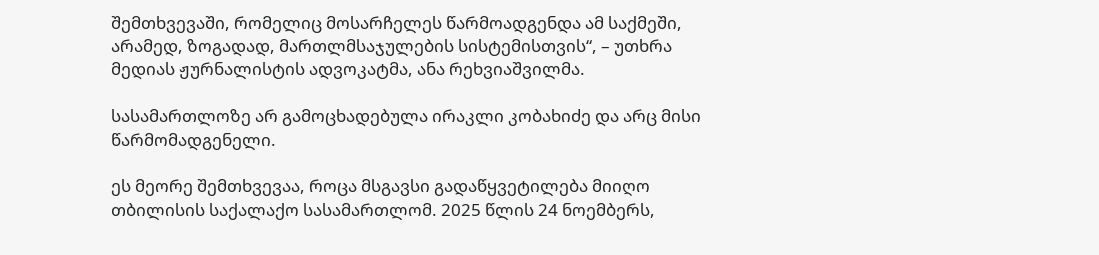შემთხვევაში, რომელიც მოსარჩელეს წარმოადგენდა ამ საქმეში, არამედ, ზოგადად, მართლმსაჯულების სისტემისთვის“, – უთხრა მედიას ჟურნალისტის ადვოკატმა, ანა რეხვიაშვილმა.

სასამართლოზე არ გამოცხადებულა ირაკლი კობახიძე და არც მისი წარმომადგენელი.

ეს მეორე შემთხვევაა, როცა მსგავსი გადაწყვეტილება მიიღო თბილისის საქალაქო სასამართლომ. 2025 წლის 24 ნოემბერს,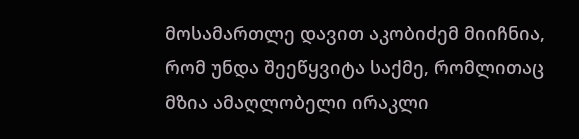მოსამართლე დავით აკობიძემ მიიჩნია, რომ უნდა შეეწყვიტა საქმე, რომლითაც მზია ამაღლობელი ირაკლი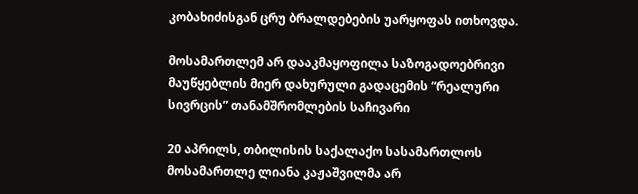კობახიძისგან ცრუ ბრალდებების უარყოფას ითხოვდა.

მოსამართლემ არ დააკმაყოფილა საზოგადოებრივი მაუწყებლის მიერ დახურული გადაცემის “რეალური სივრცის” თანამშრომლების საჩივარი

20 აპრილს, თბილისის საქალაქო სასამართლოს მოსამართლე ლიანა კაჟაშვილმა არ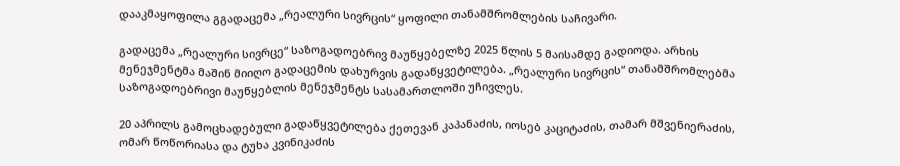დააკმაყოფილა გგადაცემა „რეალური სივრცის“ ყოფილი თანამშრომლების საჩივარი.

გადაცემა „რეალური სივრცე“ საზოგადოებრივ მაუწყებელზე 2025 წლის 5 მაისამდე გადიოდა. არხის მენეჯმენტმა მაშინ მიიღო გადაცემის დახურვის გადაწყვეტილება. „რეალური სივრცის“ თანამშრომლებმა საზოგადოებრივი მაუწყებლის მენეჯმენტს სასამართლოში უჩივლეს.

20 აპრილს გამოცხადებული გადაწყვეტილება ქეთევან კაპანაძის, იოსებ კაციტაძის, თამარ მშვენიერაძის, ომარ წოწორიასა და ტუხა კვინიკაძის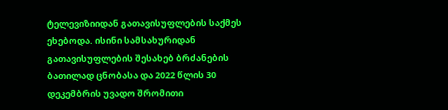ტელევიზიიდან გათავისუფლების საქმეს ეხებოდა. ისინი სამსახურიდან გათავისუფლების შესახებ ბრძანების ბათილად ცნობასა და 2022 წლის 30 დეკემბრის უვადო შრომითი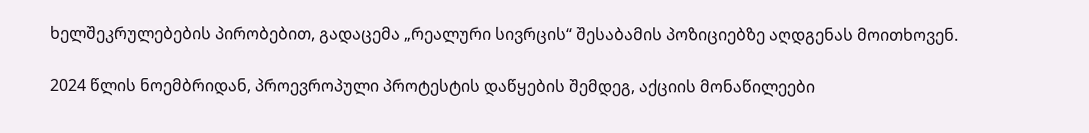ხელშეკრულებების პირობებით, გადაცემა „რეალური სივრცის“ შესაბამის პოზიციებზე აღდგენას მოითხოვენ.

2024 წლის ნოემბრიდან, პროევროპული პროტესტის დაწყების შემდეგ, აქციის მონაწილეები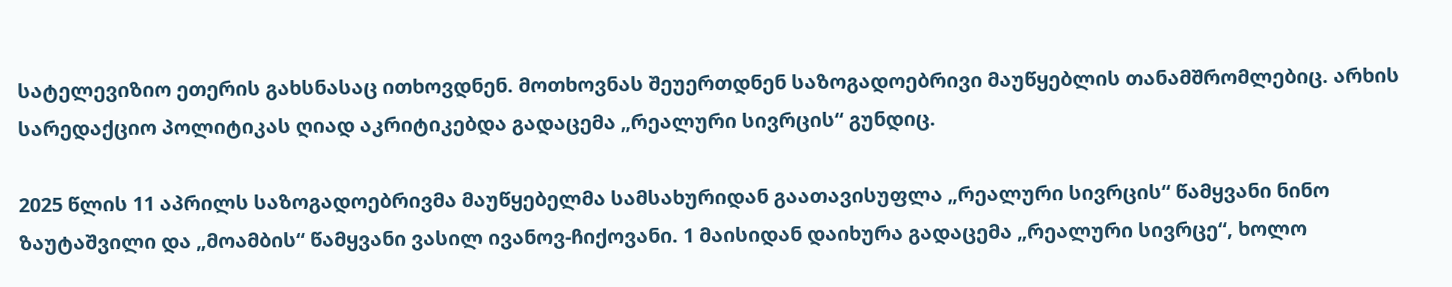სატელევიზიო ეთერის გახსნასაც ითხოვდნენ. მოთხოვნას შეუერთდნენ საზოგადოებრივი მაუწყებლის თანამშრომლებიც. არხის სარედაქციო პოლიტიკას ღიად აკრიტიკებდა გადაცემა „რეალური სივრცის“ გუნდიც.

2025 წლის 11 აპრილს საზოგადოებრივმა მაუწყებელმა სამსახურიდან გაათავისუფლა „რეალური სივრცის“ წამყვანი ნინო ზაუტაშვილი და „მოამბის“ წამყვანი ვასილ ივანოვ-ჩიქოვანი. 1 მაისიდან დაიხურა გადაცემა „რეალური სივრცე“, ხოლო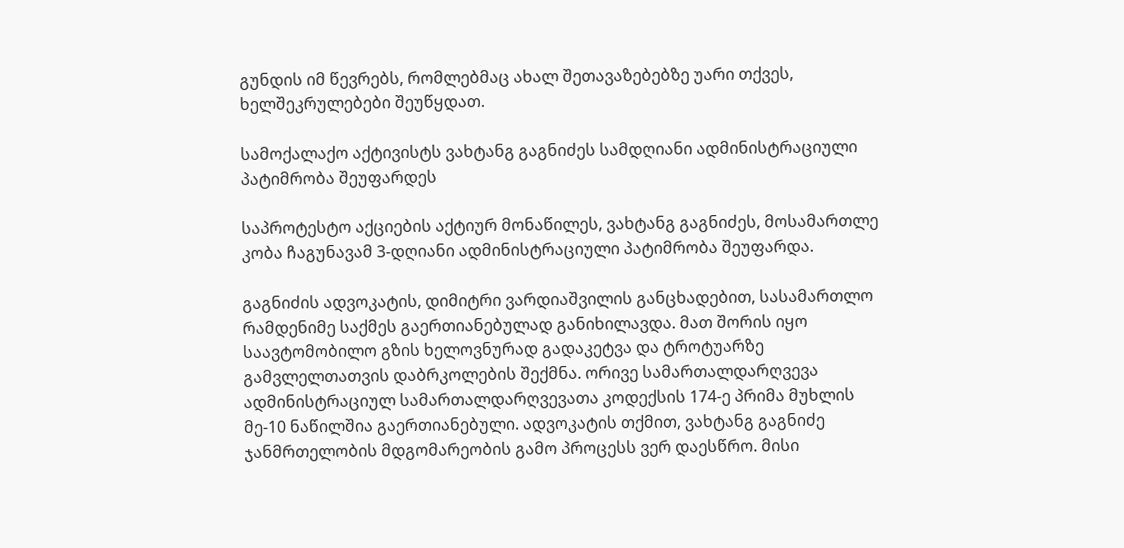გუნდის იმ წევრებს, რომლებმაც ახალ შეთავაზებებზე უარი თქვეს, ხელშეკრულებები შეუწყდათ.

სამოქალაქო აქტივისტს ვახტანგ გაგნიძეს სამდღიანი ადმინისტრაციული პატიმრობა შეუფარდეს

საპროტესტო აქციების აქტიურ მონაწილეს, ვახტანგ გაგნიძეს, მოსამართლე კობა ჩაგუნავამ 3-დღიანი ადმინისტრაციული პატიმრობა შეუფარდა.

გაგნიძის ადვოკატის, დიმიტრი ვარდიაშვილის განცხადებით, სასამართლო რამდენიმე საქმეს გაერთიანებულად განიხილავდა. მათ შორის იყო საავტომობილო გზის ხელოვნურად გადაკეტვა და ტროტუარზე გამვლელთათვის დაბრკოლების შექმნა. ორივე სამართალდარღვევა ადმინისტრაციულ სამართალდარღვევათა კოდექსის 174-ე პრიმა მუხლის მე-10 ნაწილშია გაერთიანებული. ადვოკატის თქმით, ვახტანგ გაგნიძე ჯანმრთელობის მდგომარეობის გამო პროცესს ვერ დაესწრო. მისი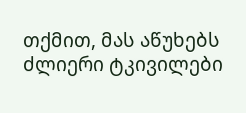თქმით, მას აწუხებს ძლიერი ტკივილები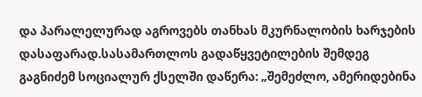და პარალელურად აგროვებს თანხას მკურნალობის ხარჯების დასაფარად.სასამართლოს გადაწყვეტილების შემდეგ გაგნიძემ სოციალურ ქსელში დაწერა: „შემეძლო, ამერიდებინა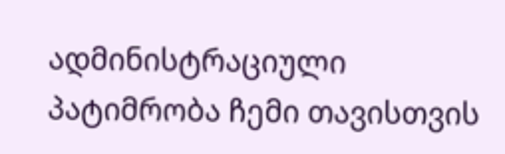ადმინისტრაციული პატიმრობა ჩემი თავისთვის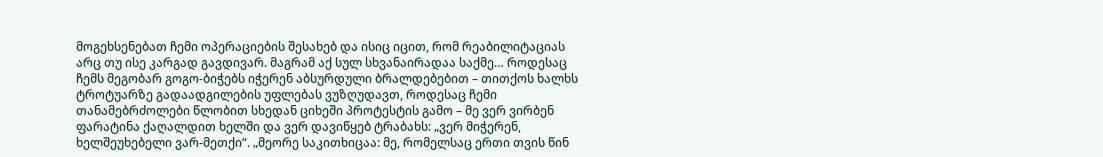მოგეხსენებათ ჩემი ოპერაციების შესახებ და ისიც იცით, რომ რეაბილიტაციას არც თუ ისე კარგად გავდივარ. მაგრამ აქ სულ სხვანაირადაა საქმე… როდესაც ჩემს მეგობარ გოგო-ბიჭებს იჭერენ აბსურდული ბრალდებებით – თითქოს ხალხს ტროტუარზე გადაადგილების უფლებას ვუზღუდავთ, როდესაც ჩემი თანამებრძოლები წლობით სხედან ციხეში პროტესტის გამო – მე ვერ ვირბენ ფარატინა ქაღალდით ხელში და ვერ დავიწყებ ტრაბახს: „ვერ მიჭერენ, ხელშეუხებელი ვარ-მეთქი“. „მეორე საკითხიცაა: მე, რომელსაც ერთი თვის წინ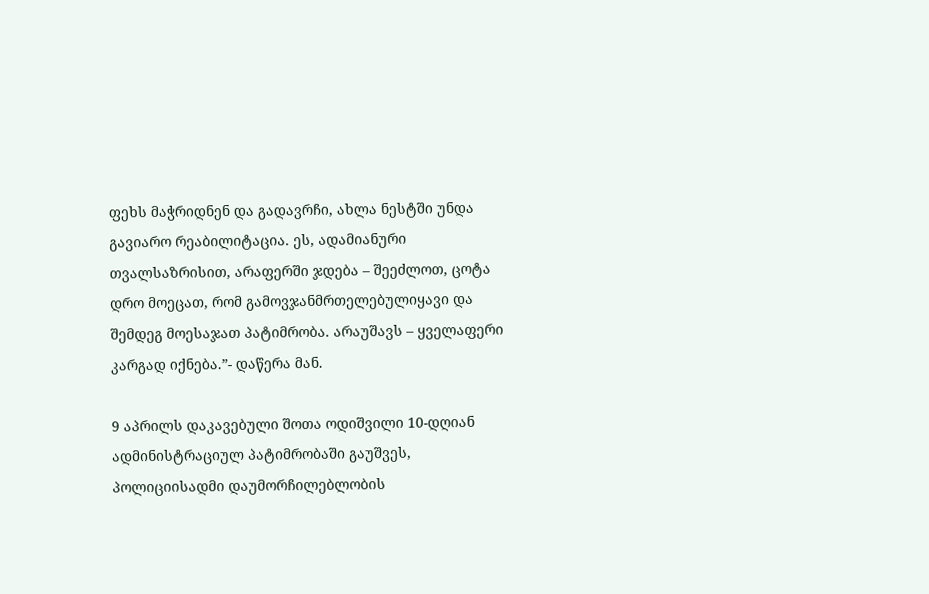ფეხს მაჭრიდნენ და გადავრჩი, ახლა ნესტში უნდა გავიარო რეაბილიტაცია. ეს, ადამიანური თვალსაზრისით, არაფერში ჯდება – შეეძლოთ, ცოტა დრო მოეცათ, რომ გამოვჯანმრთელებულიყავი და შემდეგ მოესაჯათ პატიმრობა. არაუშავს – ყველაფერი კარგად იქნება.”- დაწერა მან.

9 აპრილს დაკავებული შოთა ოდიშვილი 10-დღიან ადმინისტრაციულ პატიმრობაში გაუშვეს, პოლიციისადმი დაუმორჩილებლობის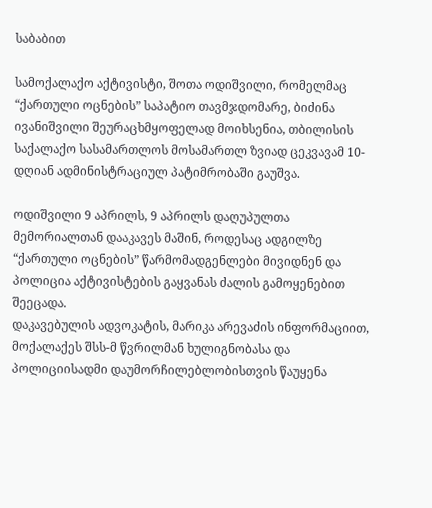საბაბით

სამოქალაქო აქტივისტი, შოთა ოდიშვილი, რომელმაც “ქართული ოცნების” საპატიო თავმჯდომარე, ბიძინა ივანიშვილი შეურაცხმყოფელად მოიხსენია, თბილისის საქალაქო სასამართლოს მოსამართლ ზვიად ცეკვავამ 10-დღიან ადმინისტრაციულ პატიმრობაში გაუშვა.

ოდიშვილი 9 აპრილს, 9 აპრილს დაღუპულთა მემორიალთან დააკავეს მაშინ, როდესაც ადგილზე “ქართული ოცნების” წარმომადგენლები მივიდნენ და პოლიცია აქტივისტების გაყვანას ძალის გამოყენებით შეეცადა.
დაკავებულის ადვოკატის, მარიკა არევაძის ინფორმაციით, მოქალაქეს შსს-მ წვრილმან ხულიგნობასა და პოლიციისადმი დაუმორჩილებლობისთვის წაუყენა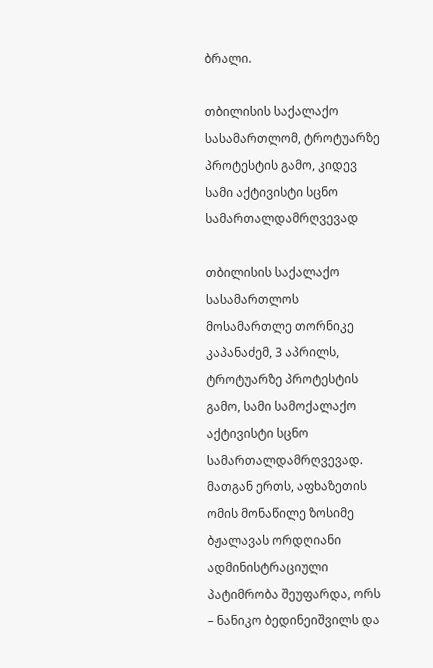ბრალი.

თბილისის საქალაქო სასამართლომ, ტროტუარზე პროტესტის გამო, კიდევ სამი აქტივისტი სცნო სამართალდამრღვევად

თბილისის საქალაქო სასამართლოს მოსამართლე თორნიკე კაპანაძემ, 3 აპრილს, ტროტუარზე პროტესტის გამო, სამი სამოქალაქო აქტივისტი სცნო სამართალდამრღვევად. მათგან ერთს, აფხაზეთის ომის მონაწილე ზოსიმე ბჟალავას ორდღიანი ადმინისტრაციული პატიმრობა შეუფარდა, ორს – ნანიკო ბედინეიშვილს და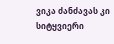ვიკა ძანძავას კი სიტყვიერი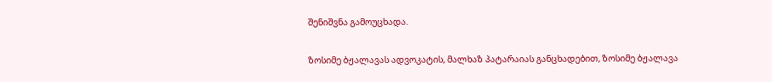შენიშვნა გამოუცხადა.

ზოსიმე ბჟალავას ადვოკატის, მალხაზ პატარაიას განცხადებით, ზოსიმე ბჟალავა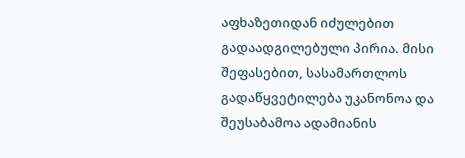აფხაზეთიდან იძულებით გადაადგილებული პირია. მისი შეფასებით, სასამართლოს გადაწყვეტილება უკანონოა და შეუსაბამოა ადამიანის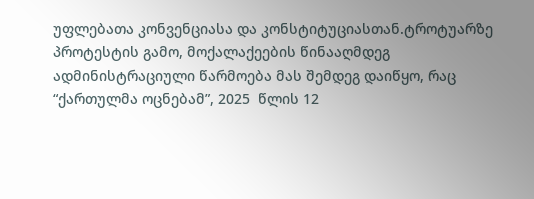უფლებათა კონვენციასა და კონსტიტუციასთან.ტროტუარზე პროტესტის გამო, მოქალაქეების წინააღმდეგ ადმინისტრაციული წარმოება მას შემდეგ დაიწყო, რაც “ქართულმა ოცნებამ”, 2025  წლის 12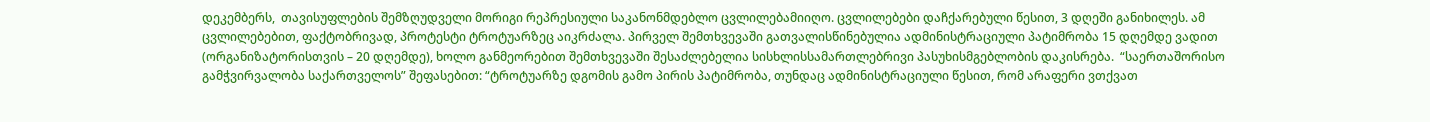დეკემბერს,  თავისუფლების შემზღუდველი მორიგი რეპრესიული საკანონმდებლო ცვლილებამიიღო. ცვლილებები დაჩქარებული წესით, 3 დღეში განიხილეს. ამ ცვლილებებით, ფაქტობრივად, პროტესტი ტროტუარზეც აიკრძალა. პირველ შემთხვევაში გათვალისწინებულია ადმინისტრაციული პატიმრობა 15 დღემდე ვადით (ორგანიზატორისთვის – 20 დღემდე), ხოლო განმეორებით შემთხვევაში შესაძლებელია სისხლისსამართლებრივი პასუხისმგებლობის დაკისრება.  “საერთაშორისო გამჭვირვალობა საქართველოს” შეფასებით: “ტროტუარზე დგომის გამო პირის პატიმრობა, თუნდაც ადმინისტრაციული წესით, რომ არაფერი ვთქვათ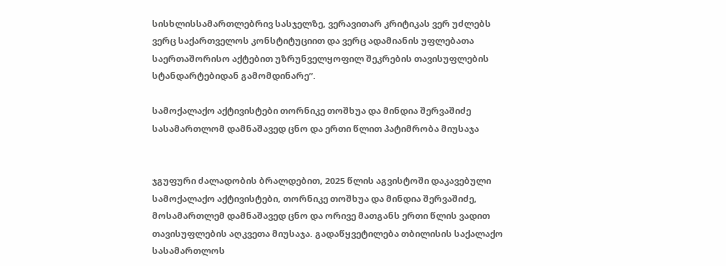სისხლისსამართლებრივ სასჯელზე, ვერავითარ კრიტიკას ვერ უძლებს ვერც საქართველოს კონსტიტუციით და ვერც ადამიანის უფლებათა საერთაშორისო აქტებით უზრუნველყოფილ შეკრების თავისუფლების სტანდარტებიდან გამომდინარე”.

სამოქალაქო აქტივისტები თორნიკე თოშხუა და მინდია შერვაშიძე სასამართლომ დამნაშავედ ცნო და ერთი წლით პატიმრობა მიუსაჯა


ჯგუფური ძალადობის ბრალდებით, 2025 წლის აგვისტოში დაკავებული სამოქალაქო აქტივისტები, თორნიკე თოშხუა და მინდია შერვაშიძე,  მოსამართლემ დამნაშავედ ცნო და ორივე მათგანს ერთი წლის ვადით  თავისუფლების აღკვეთა მიუსაჯა. გადაწყვეტილება თბილისის საქალაქო სასამართლოს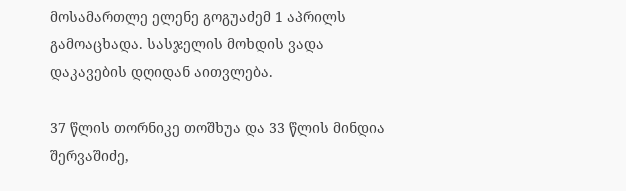მოსამართლე ელენე გოგუაძემ 1 აპრილს გამოაცხადა. სასჯელის მოხდის ვადა დაკავების დღიდან აითვლება.

37 წლის თორნიკე თოშხუა და 33 წლის მინდია შერვაშიძე,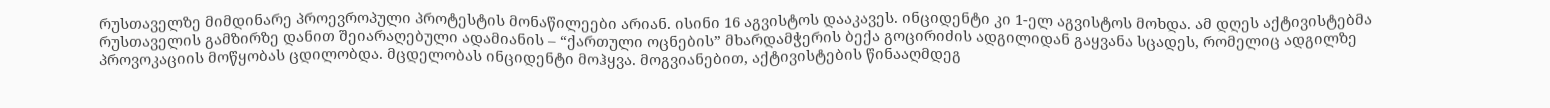რუსთაველზე მიმდინარე პროევროპული პროტესტის მონაწილეები არიან. ისინი 16 აგვისტოს დააკავეს. ინციდენტი კი 1-ელ აგვისტოს მოხდა. ამ დღეს აქტივისტებმა რუსთაველის გამზირზე დანით შეიარაღებული ადამიანის – “ქართული ოცნების” მხარდამჭერის ბექა გოცირიძის ადგილიდან გაყვანა სცადეს, რომელიც ადგილზე პროვოკაციის მოწყობას ცდილობდა. მცდელობას ინციდენტი მოჰყვა. მოგვიანებით, აქტივისტების წინააღმდეგ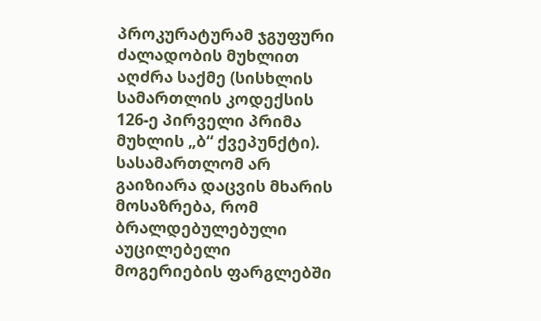პროკურატურამ ჯგუფური ძალადობის მუხლით აღძრა საქმე (სისხლის სამართლის კოდექსის 126-ე პირველი პრიმა მუხლის „ბ“ ქვეპუნქტი). სასამართლომ არ გაიზიარა დაცვის მხარის მოსაზრება, რომ ბრალდებულებული აუცილებელი მოგერიების ფარგლებში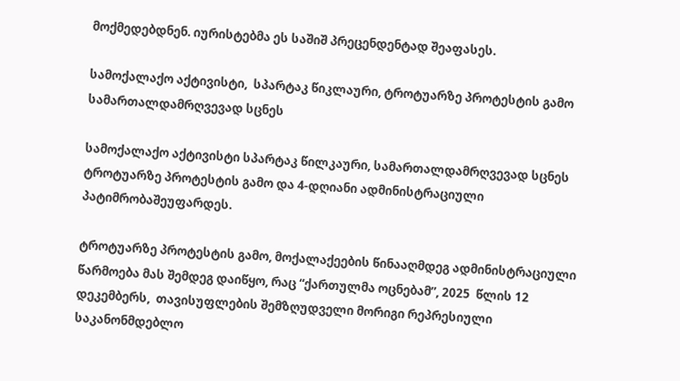მოქმედებდნენ. იურისტებმა ეს საშიშ პრეცენდენტად შეაფასეს.

სამოქალაქო აქტივისტი,  სპარტაკ წიკლაური, ტროტუარზე პროტესტის გამო სამართალდამრღვევად სცნეს

სამოქალაქო აქტივისტი სპარტაკ წილკაური, სამართალდამრღვევად სცნეს ტროტუარზე პროტესტის გამო და 4-დღიანი ადმინისტრაციული პატიმრობაშეუფარდეს.

ტროტუარზე პროტესტის გამო, მოქალაქეების წინააღმდეგ ადმინისტრაციული წარმოება მას შემდეგ დაიწყო, რაც “ქართულმა ოცნებამ”, 2025  წლის 12 დეკემბერს,  თავისუფლების შემზღუდველი მორიგი რეპრესიული საკანონმდებლო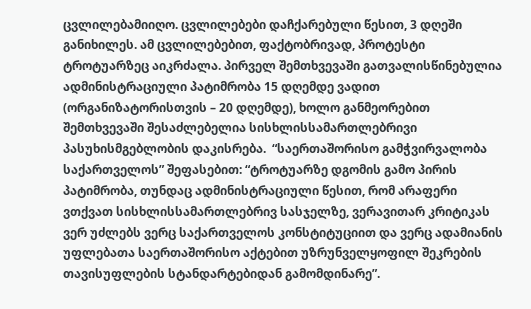ცვლილებამიიღო. ცვლილებები დაჩქარებული წესით, 3 დღეში განიხილეს. ამ ცვლილებებით, ფაქტობრივად, პროტესტი ტროტუარზეც აიკრძალა. პირველ შემთხვევაში გათვალისწინებულია ადმინისტრაციული პატიმრობა 15 დღემდე ვადით (ორგანიზატორისთვის – 20 დღემდე), ხოლო განმეორებით შემთხვევაში შესაძლებელია სისხლისსამართლებრივი პასუხისმგებლობის დაკისრება.  “საერთაშორისო გამჭვირვალობა საქართველოს” შეფასებით: “ტროტუარზე დგომის გამო პირის პატიმრობა, თუნდაც ადმინისტრაციული წესით, რომ არაფერი ვთქვათ სისხლისსამართლებრივ სასჯელზე, ვერავითარ კრიტიკას ვერ უძლებს ვერც საქართველოს კონსტიტუციით და ვერც ადამიანის უფლებათა საერთაშორისო აქტებით უზრუნველყოფილ შეკრების თავისუფლების სტანდარტებიდან გამომდინარე”.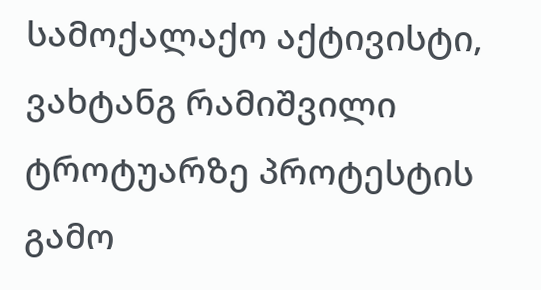სამოქალაქო აქტივისტი, ვახტანგ რამიშვილი ტროტუარზე პროტესტის გამო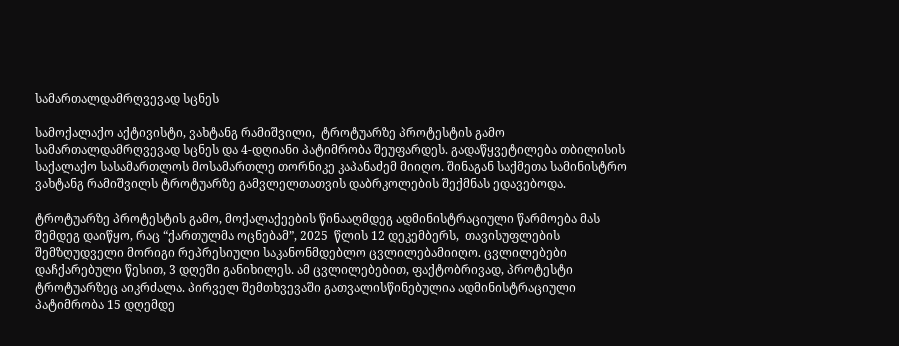სამართალდამრღვევად სცნეს

სამოქალაქო აქტივისტი, ვახტანგ რამიშვილი,  ტროტუარზე პროტესტის გამო სამართალდამრღვევად სცნეს და 4-დღიანი პატიმრობა შეუფარდეს. გადაწყვეტილება თბილისის საქალაქო სასამართლოს მოსამართლე თორნიკე კაპანაძემ მიიღო. შინაგან საქმეთა სამინისტრო ვახტანგ რამიშვილს ტროტუარზე გამვლელთათვის დაბრკოლების შექმნას ედავებოდა.

ტროტუარზე პროტესტის გამო, მოქალაქეების წინააღმდეგ ადმინისტრაციული წარმოება მას შემდეგ დაიწყო, რაც “ქართულმა ოცნებამ”, 2025  წლის 12 დეკემბერს,  თავისუფლების შემზღუდველი მორიგი რეპრესიული საკანონმდებლო ცვლილებამიიღო. ცვლილებები დაჩქარებული წესით, 3 დღეში განიხილეს. ამ ცვლილებებით, ფაქტობრივად, პროტესტი ტროტუარზეც აიკრძალა. პირველ შემთხვევაში გათვალისწინებულია ადმინისტრაციული პატიმრობა 15 დღემდე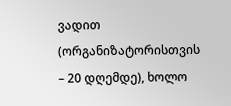ვადით (ორგანიზატორისთვის – 20 დღემდე), ხოლო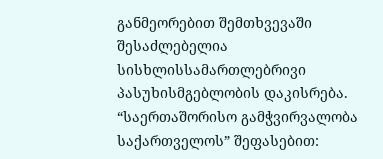განმეორებით შემთხვევაში შესაძლებელია სისხლისსამართლებრივი პასუხისმგებლობის დაკისრება.  “საერთაშორისო გამჭვირვალობა საქართველოს” შეფასებით: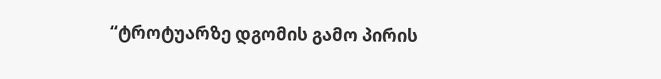“ტროტუარზე დგომის გამო პირის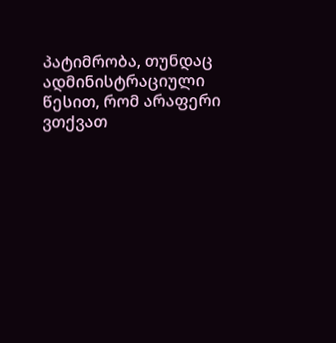პატიმრობა, თუნდაც ადმინისტრაციული წესით, რომ არაფერი ვთქვათ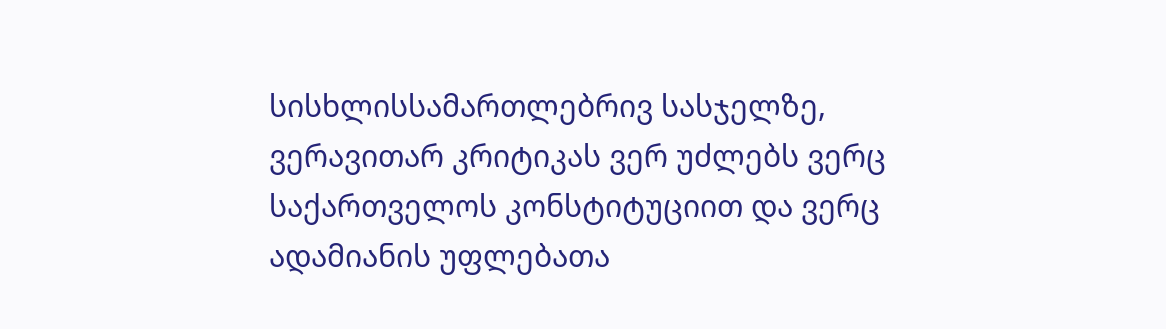სისხლისსამართლებრივ სასჯელზე, ვერავითარ კრიტიკას ვერ უძლებს ვერც საქართველოს კონსტიტუციით და ვერც ადამიანის უფლებათა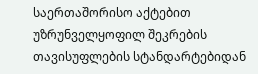საერთაშორისო აქტებით უზრუნველყოფილ შეკრების თავისუფლების სტანდარტებიდან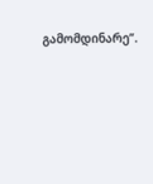გამომდინარე”.